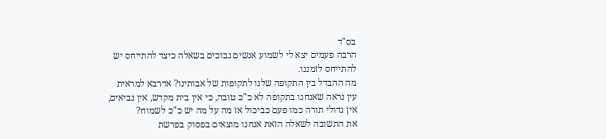בס"ד
הרבה פעמים יצא לי לשמוע אנשים נבוכים בשאלה כיצד להתייחס יש להתייחס לזמננו.
מה ההבדל בין התקופה שלנו לתקופות של אבותינו? אדרבא למראית עין נראה שאנחנו בתקופה לא כ"כ טובה, כי אין בית מקדש, אין נביאים, אין גדולי תורה כמו פעם כביכול אז מה על מה יש כ"כ לשמוח?
את התשובה לשאלה הזאת אנחנו מוצאים בפסוק בפרשת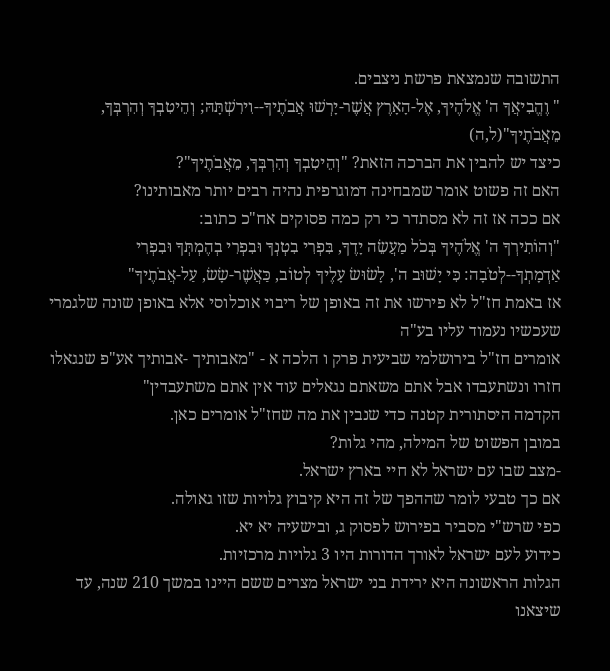התשובה שנמצאת פרשת ניצבים.
" וֶהֱבִיאֲךָ ה' אֱלֹהֶיךָ, אֶל-הָאָרֶץ אֲשֶׁר-יָרְשׁוּ אֲבֹתֶיךָ--וִירִשְׁתָּהּ; וְהֵיטִבְךָ וְהִרְבְּךָ, מֵאֲבֹתֶיךָ"(ל,ה)
כיצד יש להבין את הברכה הזאת? "וְהֵיטִבְךָ וְהִרְבְּךָ, מֵאֲבֹתֶיךָ"?
האם זה פשוט אומר שמבחינה דמוגרפית נהיה רבים יותר מאבותינו?
אם ככה אז זה לא מסתדר כי רק כמה פסוקים אח"כ כתוב:
"וְהוֹתִירְךָ ה' אֱלֹהֶיךָ בְּכֹל מַעֲשֵׂה יָדֶךָ, בִּפְרִי בִטְנְךָ וּבִפְרִי בְהֶמְתְּךָ וּבִפְרִי אַדְמָתְךָ--לְטֹבָה: כִּי יָשׁוּב ה', לָשׂוּשׂ עָלֶיךָ לְטוֹב, כַּאֲשֶׁר-שָׂשׂ, עַל-אֲבֹתֶיךָ"
אז באמת חז"ל לא פירשו את זה באופן של ריבוי אוכלוסי אלא באופן שונה שלגמרי שעכשיו נעמוד עליו בע"ה
אומרים חז"ל בירושלמי שביעית פרק ו הלכה א - "מאבותיך -אבותיך אע"פ שנגאלו חזרו ונשתעבדו אבל אתם משאתם נגאלים עוד אין אתם משתעבדין"
הקדמה היסתורית קטנה כדי שנבין את מה שחז"ל אומרים כאן.
במובן הפשוט של המילה, מהי גלות?
-מצב שבו עם ישראל לא חיי בארץ ישראל.
אם כך טבעי לומר שההפך של זה היא קיבוץ גלויות שזו גאולה.
כפי שרש"י מסביר בפירוש לפסוק ג, ובישעיה יא יא.
כידוע לעם ישראל לאורך הדורות היו 3 גלויות מרכזיות.
הגלות הראשונה היא ירידת בני ישראל מצרים ששם היינו במשך 210 שנה, עד שיצאנו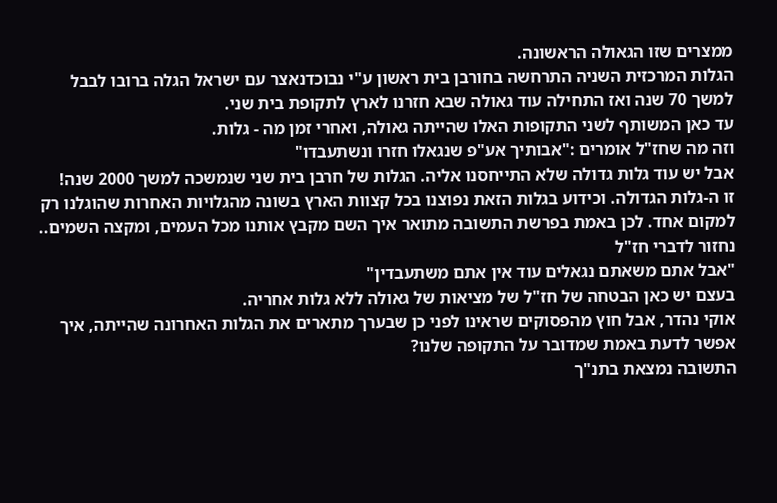ממצרים שזו הגאולה הראשונה.
הגלות המרכזית השניה התרחשה בחורבן בית ראשון ע"י נבוכדנאצר עם ישראל הגלה ברובו לבבל למשך 70 שנה ואז התחילה עוד גאולה שבא חזרנו לארץ לתקופת בית שני.
עד כאן המשותף לשני התקופות האלו שהייתה גאולה, ואחרי זמן מה - גלות.
וזה מה שחז"ל אומרים :"אבותיך אע"פ שנגאלו חזרו ונשתעבדו"
אבל יש עוד גלות גדולה שלא התייחסנו אליה. הגלות של חרבן בית שני שנמשכה למשך 2000 שנה!
זו ה-גלות הגדולה. וכידוע בגלות הזאת נפוצנו בכל קצוות הארץ בשונה מהגלויות האחרות שהוגלנו רק למקום אחד. לכן באמת בפרשת התשובה מתואר איך השם מקבץ אותנו מכל העמים, ומקצה השמים..
נחזור לדברי חז"ל
"אבל אתם משאתם נגאלים עוד אין אתם משתעבדין"
בעצם יש כאן הבטחה של חז"ל של מציאות של גאולה ללא גלות אחריה.
אוקי נהדר, אבל חוץ מהפסוקים שראינו לפני כן שבערך מתארים את הגלות האחרונה שהייתה, איך אפשר לדעת באמת שמדובר על התקופה שלנו?
התשובה נמצאת בתנ"ך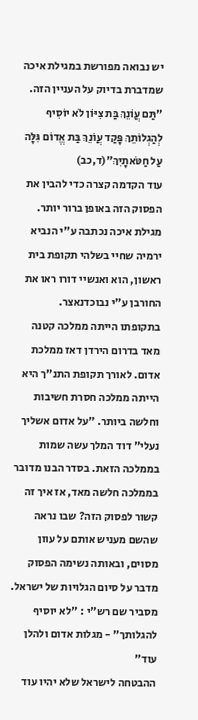יש נבואה מפורשת במגילת איכה שמדברת בדיוק על העניין הזה.
"תַּם עֲוֹנֵךְ בַּת צִיּוֹן לֹא יוֹסִיף לְהַגְלוֹתֵךְ פָּקַד עֲוֹנֵךְ בַּת אֱדוֹם גִּלָּה עַל חַטֹּאתָיִךְ"(ד,כב)
עוד הקדמה קצרה כדי להבין את הפסוק הזה באופן ברור יותר.
מגילת איכה נכתבה ע"י הנביא ירמיה שחיי בשלהי תקופת בית ראשון, הוא ואנשיי דורו ראו את החורבן ע"י נבוכדנאצר.
בתקופתו הייתה ממלכה קטנה מאד בדרום הירדן דאז ממלכת אדום. לאורך תקופת התנ"ך היא הייתה ממלכה חסרת חשיבות וחלשה ביותר. "על אדום אשליך נעלי" דוד המלך עשה שמות בממלכה הזאת. בסדר הבנו מדובר בממלכה חלשה מאד, אז איך זה קשור לפסוק הזה? שבו נראה שהשם מעניש אותם על עוון מסוים, ובאותה נשימה הפסוק מדבר על סיום הגלויות של ישראל.
מסביר שם רש"י : "לא יוסיף להגלותך" - מגלות אדום ולהלן עוד"
ההבטחה לישראל שלא יהיו עוד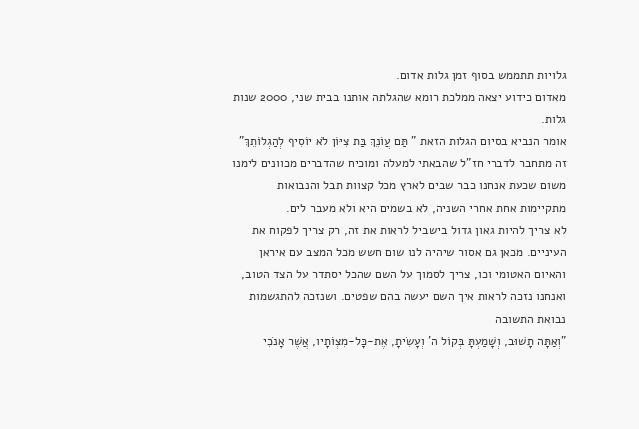גלויות תתממש בסוף זמן גלות אדום.
מאדום כידוע יצאה ממלכת רומא שהגלתה אותנו בבית שני, 2000 שנות גלות.
אומר הנביא בסיום הגלות הזאת " תַּם עֲוֹנֵךְ בַּת צִיּוֹן לֹא יוֹסִיף לְהַגְלוֹתֵךְ"
זה מתחבר לדברי חז"ל שהבאתי למעלה ומוכיח שהדברים מכוונים לימנו משום שכעת אנחנו כבר שבים לארץ מכל קצוות תבל והנבואות מתקיימות אחת אחרי השניה, לא בשמים היא ולא מעבר לים.
לא צריך להיות גאון גדול בישביל לראות את זה, רק צריך לפקוח את העיניים. מכאן גם אסור שיהיה לנו שום חשש מכל המצב עם איראן והאיום האטומי וכו, צריך לסמוך על השם שהכל יסתדר על הצד הטוב, ואנחנו נזכה לראות איך השם יעשה בהם שפטים. ושנזכה להתגשמות נבואת התשובה
"וְאַתָּה תָשׁוּב, וְשָׁמַעְתָּ בְּקוֹל ה' וְעָשִׂיתָ, אֶת-כָּל-מִצְוֺתָיו, אֲשֶׁר אָנֹכִי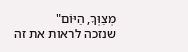מְצַוְּךָ, הַיּוֹם"
שנזכה לראות את זה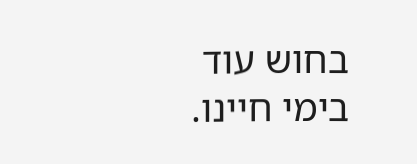בחוש עוד בימי חיינו.